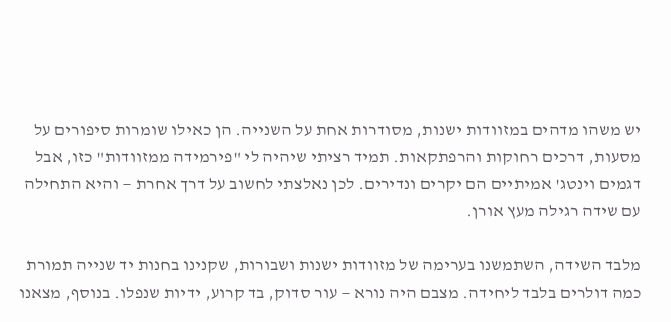יש משהו מדהים במזוודות ישנות, מסודרות אחת על השנייה. הן כאילו שומרות סיפורים על מסעות, דרכים רחוקות והרפתקאות. תמיד רציתי שיהיה לי "פירמידה ממזוודות" כזו, אבל דגמים וינטג' אמיתיים הם יקרים ונדירים. לכן נאלצתי לחשוב על דרך אחרת — והיא התחילה עם שידה רגילה מעץ אורן.

מלבד השידה, השתמשנו בערימה של מזוודות ישנות ושבורות, שקנינו בחנות יד שנייה תמורת כמה דולרים בלבד ליחידה. מצבם היה נורא — עור סדוק, בד קרוע, ידיות שנפלו. בנוסף, מצאנו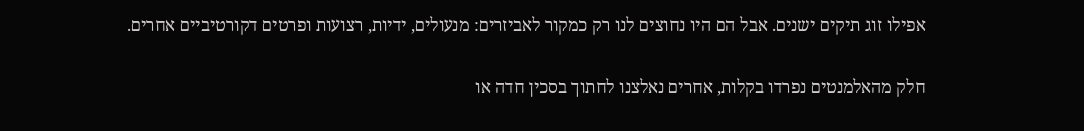אפילו זוג תיקים ישנים. אבל הם היו נחוצים לנו רק כמקור לאביזרים: מנעולים, ידיות, רצועות ופרטים דקורטיביים אחרים.

חלק מהאלמנטים נפרדו בקלות, אחרים נאלצנו לחתוך בסכין חדה או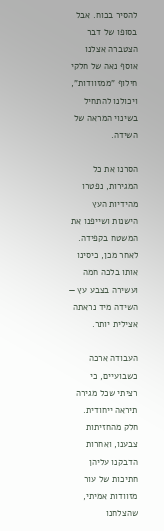להסיר בכוח. אבל בסופו של דבר הצטברה אצלנו אוסף נאה של חלקי חילוף "ממזוודות", ויכולנו להתחיל בשינוי המראה של השידה.

הסרנו את כל המגירות, נפטרו מהידיות העץ הישנות ושייפנו את המשטח בקפידה. לאחר מכן, כיסינו אותו בלכה חמה ועשירה בצבע עץ — השידה מיד נראתה אצילית יותר.

העבודה ארכה כשבועיים, כי רציתי שכל מגירה תיראה ייחודית. חלק מהחזיתות צבענו, ואחרות הדבקנו עליהן חתיכות של עור מזוודות אמיתי, שהצלחנו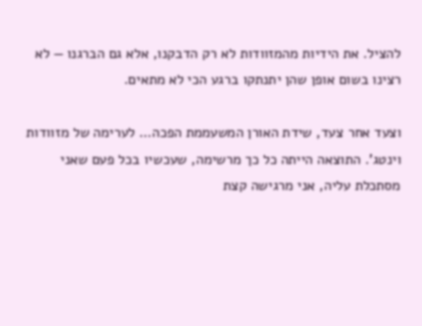להציל. את הידיות מהמזוודות לא רק הדבקנו, אלא גם הברגנו — לא רצינו בשום אופן שהן יתנתקו ברגע הכי לא מתאים.

וצעד אחר צעד, שידת האורן המשעממת הפכה… לערימה של מזוודות וינטג'. התוצאה הייתה כל כך מרשימה, שעכשיו בכל פעם שאני מסתכלת עליה, אני מרגישה קצת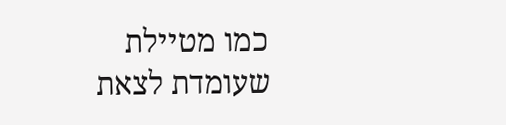כמו מטיילת שעומדת לצאת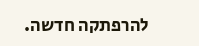להרפתקה חדשה.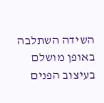השידה השתלבה באופן מושלם בעיצוב הפנים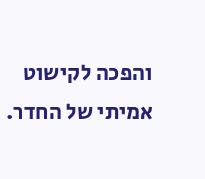והפכה לקישוט אמיתי של החדר.